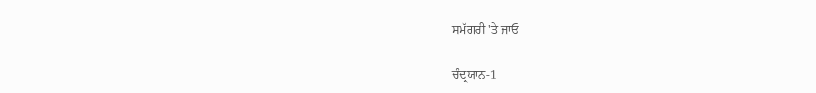ਸਮੱਗਰੀ 'ਤੇ ਜਾਓ

ਚੰਦ੍ਰਯਾਨ-1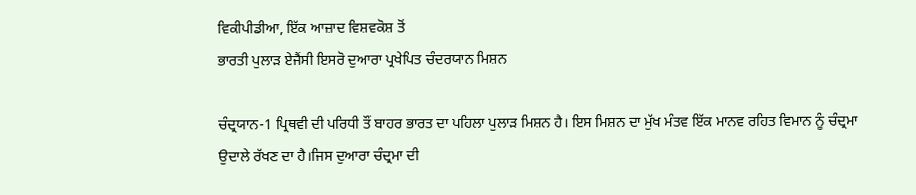ਵਿਕੀਪੀਡੀਆ, ਇੱਕ ਆਜ਼ਾਦ ਵਿਸ਼ਵਕੋਸ਼ ਤੋਂ
ਭਾਰਤੀ ਪੁਲਾੜ ਏਜੈਂਸੀ ਇਸਰੋ ਦੁਆਰਾ ਪ੍ਰਖੇਪਿਤ ਚੰਦਰਯਾਨ ਮਿਸ਼ਨ

ਚੰਦ੍ਰਯਾਨ-1 ਪ੍ਰਿਥਵੀ ਦੀ ਪਰਿਧੀ ਤੌਂ ਬਾਹਰ ਭਾਰਤ ਦਾ ਪਹਿਲਾ ਪੁਲਾੜ ਮਿਸ਼ਨ ਹੈ। ਇਸ ਮਿਸ਼ਨ ਦਾ ਮੁੱਖ ਮੰਤਵ ਇੱਕ ਮਾਨਵ ਰਹਿਤ ਵਿਮਾਨ ਨੂੰ ਚੰਦ੍ਰਮਾ ਉਦਾਲੇ ਰੱਖਣ ਦਾ ਹੈ।ਜਿਸ ਦੁਆਰਾ ਚੰਦ੍ਰਮਾ ਦੀ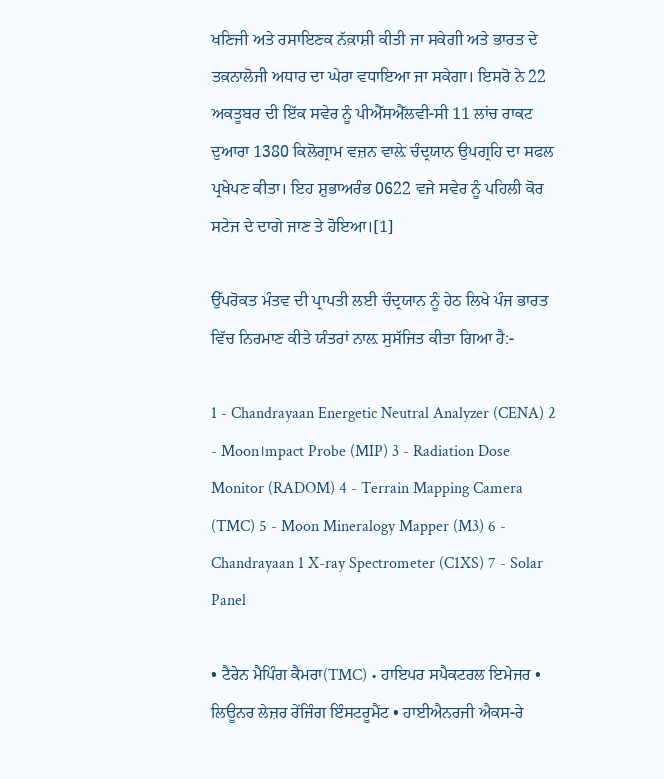ਖਣਿਜੀ ਅਤੇ ਰਸਾਇਣਕ ਨੱਕ਼ਾਸ਼ੀ ਕੀਤੀ ਜਾ ਸਕੇਗੀ ਅਤੇ ਭਾਰਤ ਦੇ ਤਕ਼ਨਾਲੋਜੀ ਅਧਾਰ ਦਾ ਘੇਰਾ ਵਧਾਇਆ ਜਾ ਸਕੇਗਾ। ਇਸਰੋ ਨੇ 22 ਅਕਤੂਬਰ ਦੀ ਇੱਕ ਸਵੇਰ ਨੂੰ ਪੀਐੱਸਐੱਲਵੀ-ਸੀ 11 ਲਾਂਚ ਰਾਕਟ ਦੁਆਰਾ 1380 ਕਿਲੋਗ੍ਰਾਮ ਵਜ਼ਨ ਵਾਲ਼ੇ ਚੰਦ੍ਰਯਾਨ ਉਪਗ੍ਰਹਿ ਦਾ ਸਫਲ ਪ੍ਰਖੇਪਣ ਕੀਤਾ। ਇਹ ਸ਼ੁਭਾਅਰੰਭ 0622 ਵਜੇ ਸਵੇਰ ਨੂੰ ਪਹਿਲੀ ਕੋਰ ਸਟੇਜ ਦੇ ਦਾਗੇ ਜਾਣ ਤੇ ਹੋਇਆ।[1]

ਉੱਪਰੋਕਤ ਮੰਤਵ ਦੀ ਪ੍ਰਾਪਤੀ ਲਈ ਚੰਦ੍ਰਯਾਨ ਨੂੰ ਹੇਠ ਲਿਖੇ ਪੰਜ ਭਾਰਤ ਵਿੱਚ ਨਿਰਮਾਣ ਕੀਤੇ ਯੰਤਰਾਂ ਨਾਲ਼ ਸੁਸੱਜਿਤ ਕੀਤਾ ਗਿਆ ਹੈ:-

1 - Chandrayaan Energetic Neutral Analyzer (CENA) 2 - Moon।mpact Probe (MIP) 3 - Radiation Dose Monitor (RADOM) 4 - Terrain Mapping Camera (TMC) 5 - Moon Mineralogy Mapper (M3) 6 - Chandrayaan 1 X-ray Spectrometer (C1XS) 7 - Solar Panel

• ਟੈਰੇਨ ਮੈਪਿੰਗ ਕੈਮਰਾ(TMC) • ਹਾਇਪਰ ਸਪੈਕਟਰਲ ਇਮੇਜਰ • ਲਿਊਨਰ ਲੇਜ਼ਰ ਰੇਂਜਿੰਗ ਇੰਸਟਰੂਮੈਂਟ • ਹਾਈਐਨਰਜੀ ਐਕਸ-ਰੇ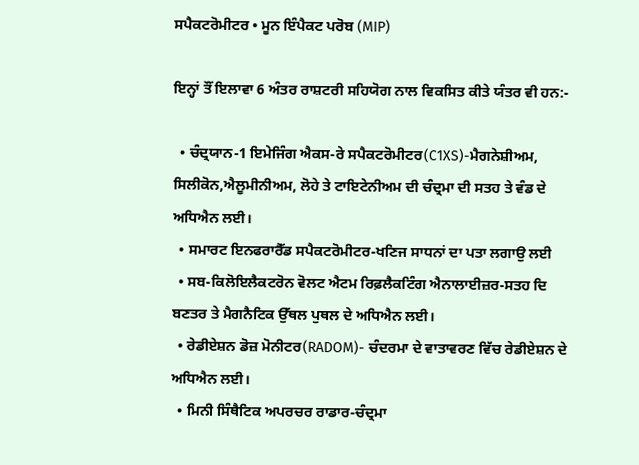ਸਪੈਕਟਰੋਮੀਟਰ • ਮੂਨ ਇੰਪੈਕਟ ਪਰੋਬ (MIP)

ਇਨ੍ਹਾਂ ਤੌਂ ਇਲਾਵਾ 6 ਅੰਤਰ ਰਾਸ਼ਟਰੀ ਸਹਿਯੋਗ ਨਾਲ ਵਿਕਸਿਤ ਕੀਤੇ ਯੰਤਰ ਵੀ ਹਨ:-

  • ਚੰਦ੍ਰਯਾਨ-1 ਇਮੇਜਿੰਗ ਐਕਸ-ਰੇ ਸਪੈਕਟਰੋਮੀਟਰ(C1XS)-ਮੈਗਨੇਸ਼ੀਅਮ, ਸਿਲੀਕੋਨ,ਐਲੂਮੀਨੀਅਮ, ਲੋਹੇ ਤੇ ਟਾਇਟੇਨੀਅਮ ਦੀ ਚੰਦ੍ਰਮਾ ਦੀ ਸਤਹ ਤੇ ਵੰਡ ਦੇ ਅਧਿਐਨ ਲਈ।
  • ਸਮਾਰਟ ਇਨਫਰਾਰੈੱਡ ਸਪੈਕਟਰੋਮੀਟਰ-ਖਣਿਜ ਸਾਧਨਾਂ ਦਾ ਪਤਾ ਲਗਾਉ ਲਈ
  • ਸਬ-ਕਿਲੋਇਲੈਕਟਰੋਨ ਵੋਲਟ ਐਟਮ ਰਿਫ਼ਲੈਕਟਿੰਗ ਐਨਾਲਾਈਜ਼ਰ-ਸਤਹ ਦਿ ਬਣਤਰ ਤੇ ਮੈਗਨੈਟਿਕ ਉੱਥਲ ਪੁਥਲ ਦੇ ਅਧਿਐਨ ਲਈ।
  • ਰੇਡੀਏਸ਼ਨ ਡੋਜ਼ ਮੋਨੀਟਰ(RADOM)- ਚੰਦਰਮਾ ਦੇ ਵਾਤਾਵਰਣ ਵਿੱਚ ਰੇਡੀਏਸ਼ਨ ਦੇ ਅਧਿਐਨ ਲਈ।
  • ਮਿਨੀ ਸਿੰਥੈਟਿਕ ਅਪਰਚਰ ਰਾਡਾਰ-ਚੰਦ੍ਰਮਾ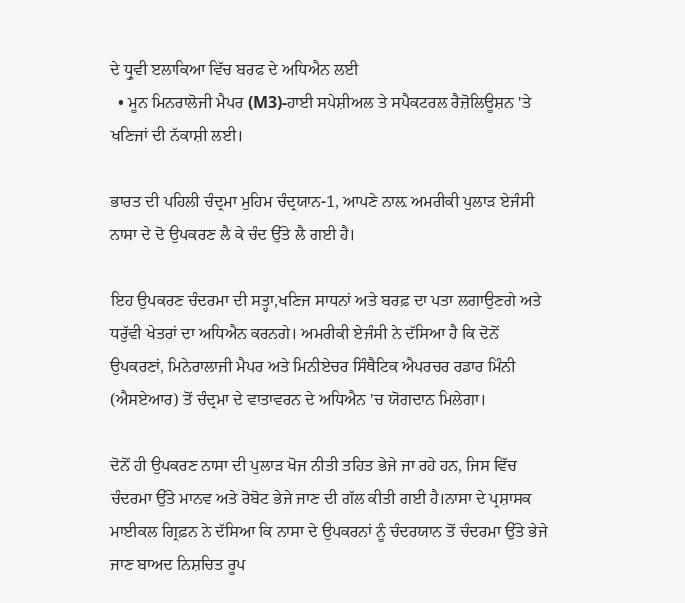ਦੇ ਧ੍ਰੁਵੀ ੲਲਾਕਿਆ ਵਿੱਚ ਬਰਫ ਦੇ ਅਧਿਐਨ ਲਈ
  • ਮੂਨ ਮਿਨਰਾਲੋਜੀ ਮੈਪਰ (M3)-ਹਾਈ ਸਪੇਸ਼ੀਅਲ ਤੇ ਸਪੈਕਟਰਲ ਰੈਜ਼ੋਲਿਊਸ਼ਨ 'ਤੇ ਖਣਿਜਾਂ ਦੀ ਨੱਕਾਸ਼ੀ ਲਈ।

ਭਾਰਤ ਦੀ ਪਹਿਲੀ ਚੰਦ੍ਰਮਾ ਮੁਹਿਮ ਚੰਦ੍ਰਯਾਨ-1, ਆਪਣੇ ਨਾਲ਼ ਅਮਰੀਕੀ ਪੁਲਾੜ ਏਜੰਸੀ ਨਾਸਾ ਦੇ ਦੋ ਉਪਕਰਣ ਲੈ ਕੇ ਚੰਦ ਉੱਤੇ ਲੈ ਗਈ ਹੈ।

ਇਹ ਉਪਕਰਣ ਚੰਦਰਮਾ ਦੀ ਸਤ੍ਹਾ,ਖਣਿਜ ਸਾਧਨਾਂ ਅਤੇ ਬਰਫ਼ ਦਾ ਪਤਾ ਲਗਾਉਣਗੇ ਅਤੇ ਧਰੁੱਵੀ ਖੇਤਰਾਂ ਦਾ ਅਧਿਐਨ ਕਰਨਗੇ। ਅਮਰੀਕੀ ਏਜੰਸੀ ਨੇ ਦੱਸਿਆ ਹੈ ਕਿ ਦੋਨੋਂ ਉਪਕਰਣਾਂ, ਮਿਨੇਰਾਲਾਜੀ ਮੈਪਰ ਅਤੇ ਮਿਨੀਏਚਰ ਸਿੰਥੈਟਿਕ ਐਪਰਚਰ ਰਡਾਰ ਮਿੰਨੀ (ਐਸਏਆਰ) ਤੋਂ ਚੰਦ੍ਰਮਾ ਦੇ ਵਾਤਾਵਰਨ ਦੇ ਅਧਿਐਨ 'ਚ ਯੋਗਦਾਨ ਮਿਲੇਗਾ।

ਦੋਨੋਂ ਹੀ ਉਪਕਰਣ ਨਾਸਾ ਦੀ ਪੁਲਾੜ ਖੋਜ ਨੀਤੀ ਤਹਿਤ ਭੇਜੇ ਜਾ ਰਹੇ ਹਨ, ਜਿਸ ਵਿੱਚ ਚੰਦਰਮਾ ਉੱਤੇ ਮਾਨਵ ਅਤੇ ਰੋਬੋਟ ਭੇਜੇ ਜਾਣ ਦੀ ਗੱਲ ਕੀਤੀ ਗਈ ਹੈ।ਨਾਸਾ ਦੇ ਪ੍ਰਸ਼ਾਸਕ ਮਾਈਕਲ ਗ੍ਰਿਫ਼ਨ ਨੇ ਦੱਸਿਆ ਕਿ ਨਾਸਾ ਦੇ ਉਪਕਰਨਾਂ ਨੂੰ ਚੰਦਰਯਾਨ ਤੋਂ ਚੰਦਰਮਾ ਉੱਤੇ ਭੇਜੇ ਜਾਣ ਬਾਅਦ ਨਿਸ਼ਚਿਤ ਰੂਪ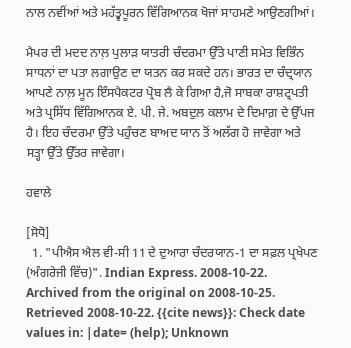ਨਾਲ ਨਵੀਂਆਂ ਅਤੇ ਮਹੱਤ੍ਵਪੂਰਨ ਵਿੱਗਿਆਨਕ ਖੋਜਾਂ ਸਾਹਮਣੇ ਆਉਣਗੀਆਂ।

ਮੈਪਰ ਦੀ ਮਦਦ ਨਾਲ਼ ਪੁਲਾੜ ਯਾਤਰੀ ਚੰਦਰਮਾ ਉੱਤੇ ਪਾਣੀ ਸਮੇਤ ਵਿਭਿੰਨ ਸਾਧਨਾਂ ਦਾ ਪਤਾ ਲਗਾਉਣ ਦਾ ਯਤਨ ਕਰ ਸਕਦੇ ਹਨ। ਭਾਰਤ ਦਾ ਚੰਦ੍ਰਯਾਨ ਆਪਣੇ ਨਾਲ਼ ਮੂਨ ਇੰਸਪੈਕਟਰ ਪ੍ਰੋਬ ਲੈ ਕੇ ਗਿਆ ਹੈ,ਜੋ ਸਾਬਕਾ ਰਾਸ਼ਟ੍ਰਪਤੀ ਅਤੇ ਪ੍ਰਸਿੱਧ ਵਿੱਗਿਆਨਕ ਏ. ਪੀ. ਜੇ. ਅਬਦੁਲ ਕਲਾਮ ਦੇ ਦਿਮਾਗ਼ ਦੇ ਉੱਪਜ ਹੈ। ਇਹ ਚੰਦਰਮਾ ਉੱਤੇ ਪਹੁੰਚਣ ਬਾਅਦ ਯਾਨ ਤੋਂ ਅਲੱਗ ਹੋ ਜਾਵੇਗਾ ਅਤੇ ਸਤ੍ਹਾ ਉੱਤੇ ਉੱਤਰ ਜਾਵੇਗਾ।

ਹਵਾਲੇ

[ਸੋਧੋ]
  1. "ਪੀਐਸ ਐਲ ਵੀ-ਸੀ 11 ਦੇ ਦੁਆਰਾ ਚੰਦਰਯਾਨ-1 ਦਾ ਸਫ਼ਲ ਪ੍ਰਖੇਪਣ (ਅੰਗਰੇਜੀ ਵਿੱਚ)". Indian Express. 2008-10-22. Archived from the original on 2008-10-25. Retrieved 2008-10-22. {{cite news}}: Check date values in: |date= (help); Unknown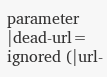parameter |dead-url= ignored (|url-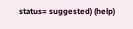status= suggested) (help)